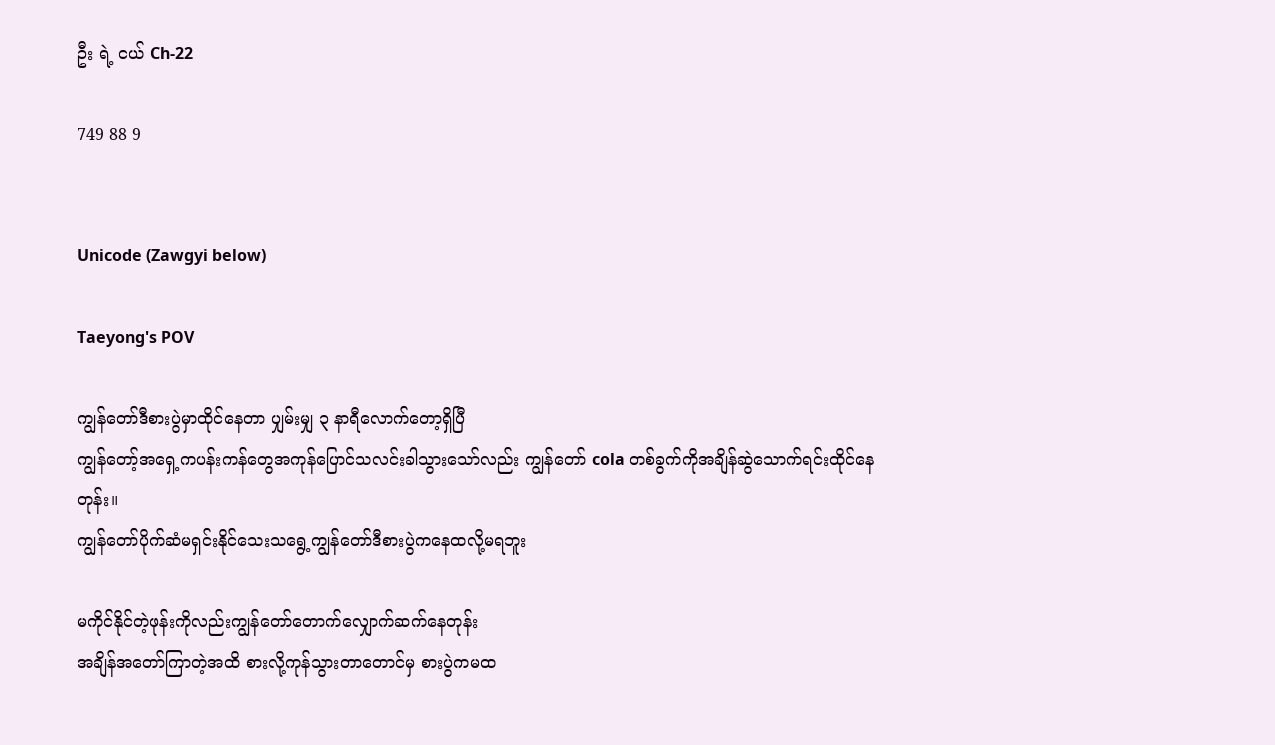ဦး ရဲ့ ငယ် Ch-22

749 88 9


Unicode (Zawgyi below)

Taeyong's POV

ကျွန်တော်ဒီစားပွဲမှာထိုင်နေတာ ပျှမ်းမျှ ၃ နာရီလောက်တော့ရှိပြီ
ကျွန်တော့်အရှေ့ကပန်းကန်တွေအကုန်ပြောင်သလင်းခါသွားသော်လည်း ကျွန်တော် cola တစ်ခွက်ကိုအချိန်ဆွဲသောက်ရင်းထိုင်နေတုန်း။
ကျွန်တော်ပိုက်ဆံမရှင်းနိုင်သေးသရွေ့ကျွန်တော်ဒီစားပွဲကနေထလို့မရဘူး

မကိုင်နိုင်တဲ့ဖုန်းကိုလည်းကျွန်တော်တောက်လျှောက်ဆက်နေတုန်း
အချိန်အတော်ကြာတဲ့အထိ စားလို့ကုန်သွားတာတောင်မှ စားပွဲကမထ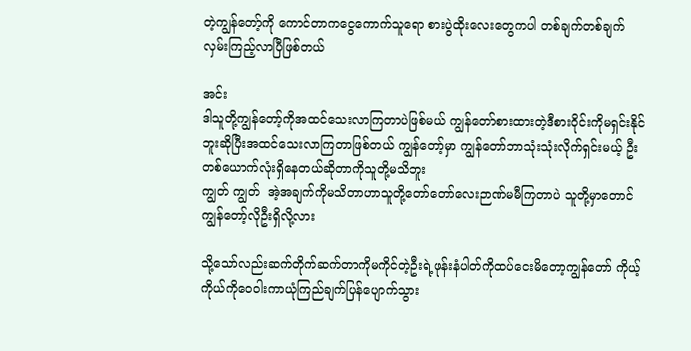တဲ့ကျွန်တော့်ကို ကောင်တာကငွေကောက်သူရော စားပွဲထိုးလေးတွေကပါ တစ်ချက်တစ်ချက်လှမ်းကြည့်လာပြီဖြစ်တယ်

အင်း
ဒါသူတို့ကျွန်တော့်ကိုအထင်သေးလာကြတာပဲဖြစ်မယ် ကျွန်တော်စားထားတဲ့ဒီစားဝိုင်းကိုမရှင်းနိုင်ဘူးဆိုပြီးအထင်သေးလာကြတာဖြစ်တယ် ကျွန်တော့်မှာ ကျွန်တော်ဘာသုံးသုံးလိုက်ရှင်းမယ့် ဦးတစ်ယောက်လုံးရှိနေတယ်ဆိုတာကိုသူတို့မသိဘူး
ကျွတ် ကျွတ်  အဲ့အချက်ကိုမသိတာဟာသူတို့တော်တော်လေးဉာဏ်မမီကြတာပဲ သူတို့မှာတောင်ကျွန်တော့်လိုဦးရှိလို့လား

သို့သော်လည်းဆက်တိုက်ဆက်တာကိုမကိုင်တဲ့ဦးရဲ့ဖုန်းနံပါတ်ကိုထပ်ငေးမိတော့ကျွန်တော် ကိုယ့်ကိုယ်ကိုဝေဝါးကာယုံကြည်ချက်ပြန်ပျောက်သွား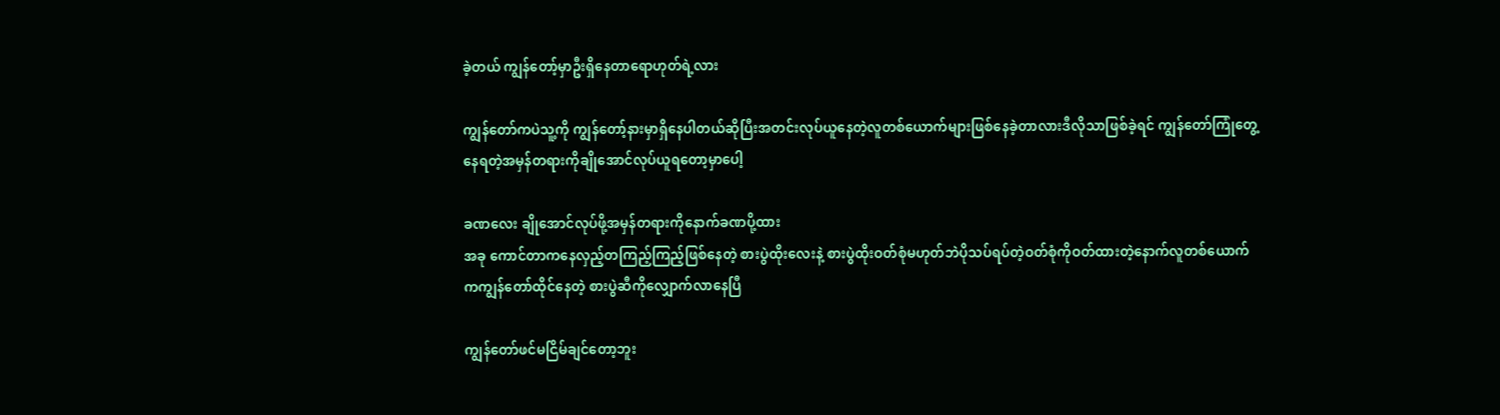ခဲ့တယ် ကျွန်တော့်မှာဦးရှိနေတာရောဟုတ်ရဲ့လား

ကျွန်တော်ကပဲသူ့ကို ကျွန်တော့်နားမှာရှိနေပါတယ်ဆိုပြီးအတင်းလုပ်ယူနေတဲ့လူတစ်ယောက်များဖြစ်နေခဲ့တာလားဒီလိုသာဖြစ်ခဲ့ရင် ကျွန်တော်ကြုံတွေ့နေရတဲ့အမှန်တရားကိုချိုအောင်လုပ်ယူရတော့မှာပေါ့

ခဏလေး ချိုအောင်လုပ်ဖို့အမှန်တရားကိုနောက်ခဏပို့ထား
အခု ကောင်တာကနေလှည့်တကြည့်ကြည့်ဖြစ်နေတဲ့ စားပွဲထိုးလေးနဲ့ စားပွဲထိုးဝတ်စုံမဟုတ်ဘဲပိုသပ်ရပ်တဲ့ဝတ်စုံကိုဝတ်ထားတဲ့နောက်လူတစ်ယောက်ကကျွန်တော်ထိုင်နေတဲ့ စားပွဲဆီကိုလျှောက်လာနေပြီ

ကျွန်တော်ဖင်မငြိမ်ချင်တော့ဘူး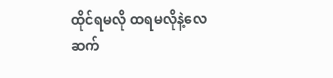ထိုင်ရမလို ထရမလိုနဲ့လေ
ဆက်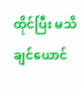ထိုင်ပြီး မသိချင်ယောင်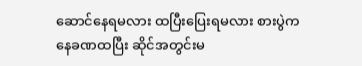ဆောင်နေရမလား ထပြီးပြေးရမလား စားပွဲကနေခဏထပြီး ဆိုင်အတွင်းမ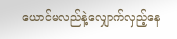ယောင်မလည်နဲ့လျှောက်လှည့်နေ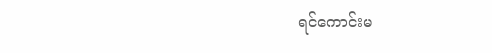ရင်ကောင်းမ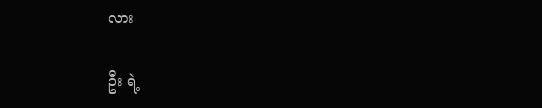လား

ဦး ရဲ့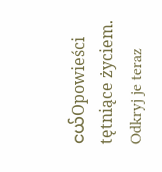ငယ်Opowieści tętniące życiem. Odkryj je teraz